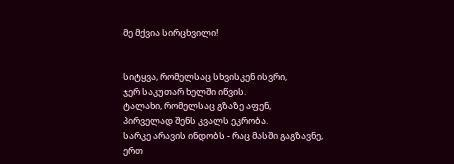მე მქვია სირცხვილი!


სიტყვა, რომელსაც სხვისკენ ისვრი,
ჯერ საკუთარ ხელში იწვის.
ტალახი, რომელსაც გზაზე აფენ,
პირველად შენს კვალს ეკრობა.
სარკე არავის ინდობს - რაც მასში გაგზავნე,
ერთ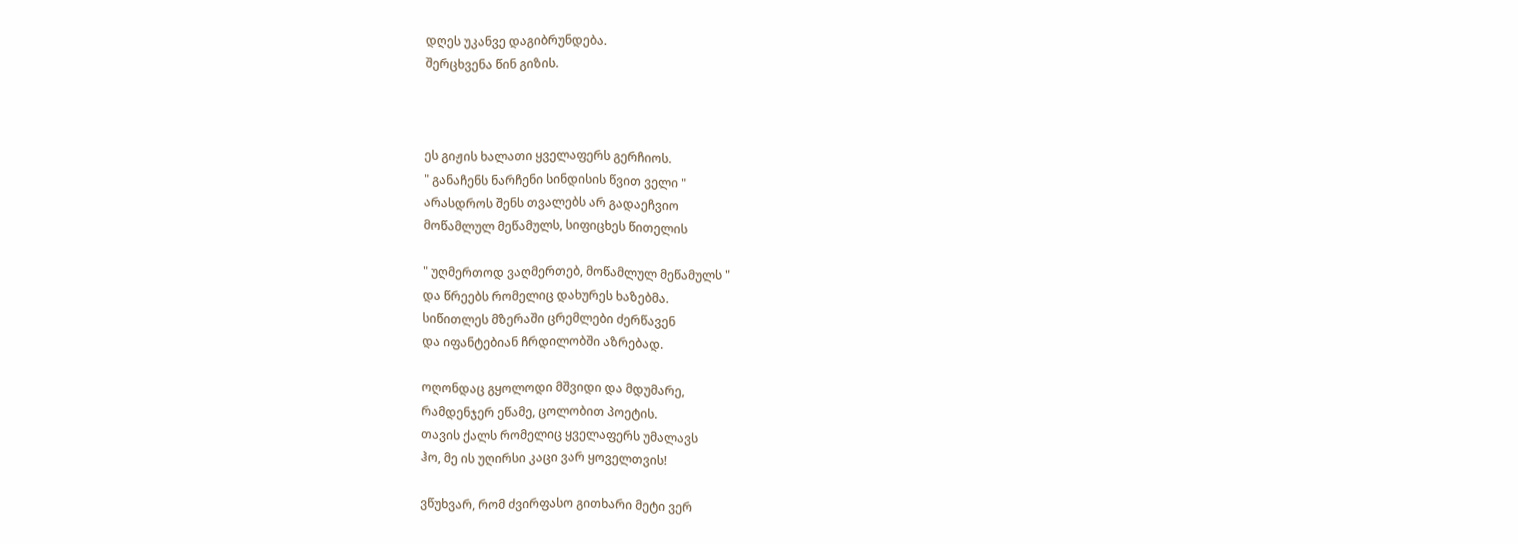დღეს უკანვე დაგიბრუნდება.
შერცხვენა წინ გიზის.



ეს გიჟის ხალათი ყველაფერს გერჩიოს.
" განაჩენს ნარჩენი სინდისის წვით ველი "
არასდროს შენს თვალებს არ გადაეჩვიო
მოწამლულ მეწამულს, სიფიცხეს წითელის

" უღმერთოდ ვაღმერთებ, მოწამლულ მეწამულს "
და წრეებს რომელიც დახურეს ხაზებმა.
სიწითლეს მზერაში ცრემლები ძერწავენ
და იფანტებიან ჩრდილობში აზრებად.

ოღონდაც გყოლოდი მშვიდი და მდუმარე,
რამდენჯერ ეწამე, ცოლობით პოეტის.
თავის ქალს რომელიც ყველაფერს უმალავს
ჰო, მე ის უღირსი კაცი ვარ ყოველთვის!

ვწუხვარ, რომ ძვირფასო გითხარი მეტი ვერ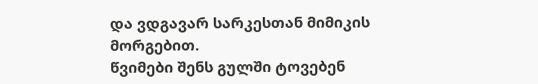და ვდგავარ სარკესთან მიმიკის მორგებით.
წვიმები შენს გულში ტოვებენ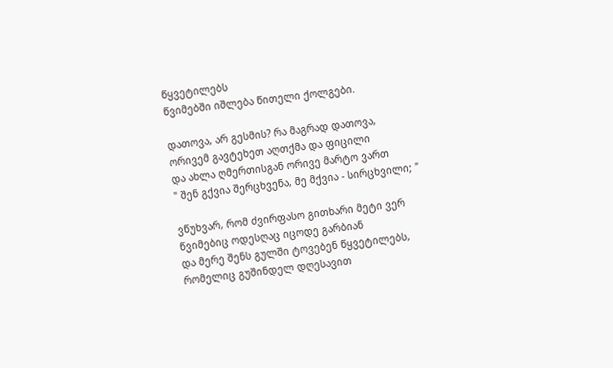წყვეტილებს
წვიმებში იშლება წითელი ქოლგები.

დათოვა, არ გესმის? რა მაგრად დათოვა,
ორივემ გავტეხეთ აღთქმა და ფიცილი
და ახლა ღმერთისგან ორივე მარტო ვართ
" შენ გქვია შერცხვენა, მე მქვია - სირცხვილი; "

ვწუხვარ, რომ ძვირფასო გითხარი მეტი ვერ
წვიმებიც ოდესღაც იცოდე გარბიან
და მერე შენს გულში ტოვებენ წყვეტილებს,
რომელიც გუშინდელ დღესავით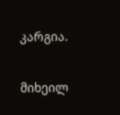კარგია.

მიხეილ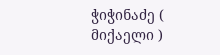ჭიჭინაძე ( მიქაელი )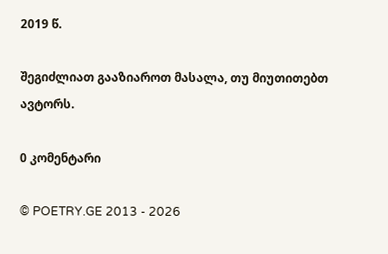2019 წ.

შეგიძლიათ გააზიაროთ მასალა, თუ მიუთითებთ ავტორს.

0 კომენტარი

© POETRY.GE 2013 - 2026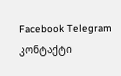Facebook Telegram კონტაქტი